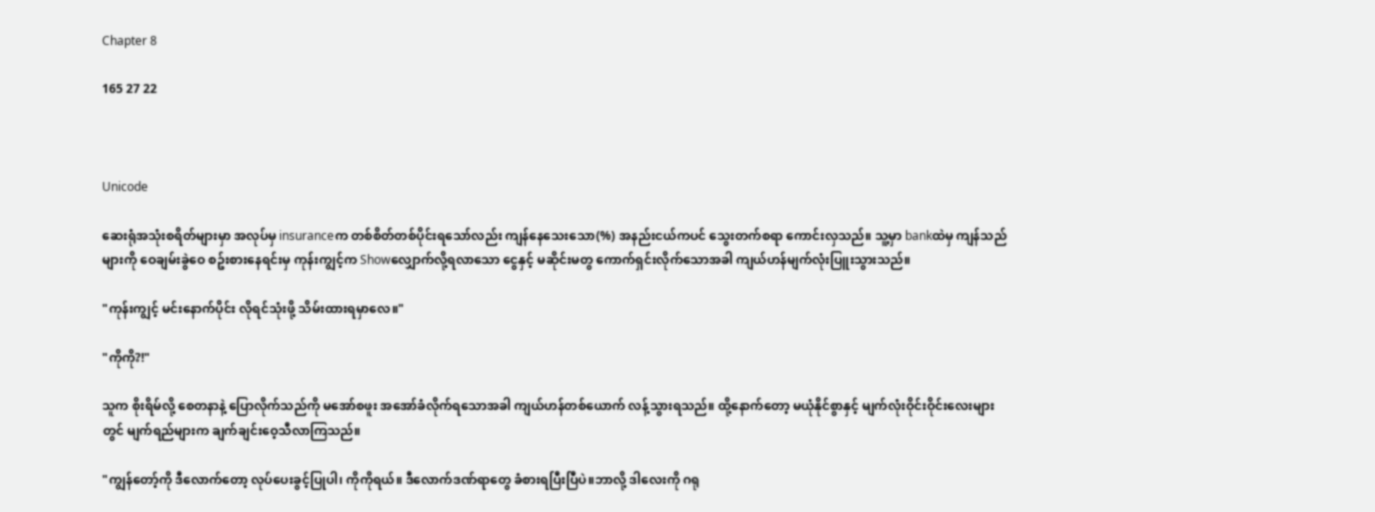Chapter 8

165 27 22



Unicode

ဆေးရုံအသုံးစရိတ်များမှာ အလုပ်မှ insuranceက တစ်စိတ်တစ်ပိုင်းရသော်လည်း ကျန်နေသေးသော(%) အနည်းငယ်ကပင် သွေးတက်စရာ ကောင်းလှသည်။ သူ့မှာ bankထဲမှ ကျန်သည်များကို ဝေချမ်းခွဲဝေ စဥ်းစားနေရင်းမှ ကုန်းကျွင့်က Showလျှောက်လို့ရလာသော ငွေနှင့် မဆိုင်းမတွ ကောက်ရှင်းလိုက်သောအခါ ကျယ်ဟန်မျက်လုံးပြူးသွားသည်။

"ကုန်းကျွင့် မင်းနောက်ပိုင်း လိုရင်သုံးဖို့ သိမ်းထားရမှာလေ။"

"ကိုကို?!"

သူက စိုးရိမ်လို့ စေတနာနဲ့ ပြောလိုက်သည်ကို မအော်စဖူး အအော်ခံလိုက်ရသောအခါ ကျယ်ဟန်တစ်ယောက် လန့်သွားရသည်။ ထို့နောက်တော့ မယုံနိုင်စွာနှင့် မျက်လုံးဝိုင်းဝိုင်းလေးများတွင် မျက်ရည်များက ချက်ချင်းဝေ့သီလာကြသည်။

"ကျွန်တော့်ကို ဒီလောက်တော့ လုပ်ပေးခွင့်ပြုပါ၊ ကိုကိုရယ်။ ဒီလောက်ဒဏ်ရာတွေ ခံစားရပြီးပြီပဲ။ဘာလို့ ဒါလေးကို ဂရု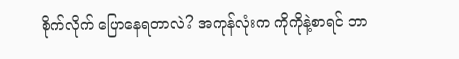စိုက်လိုက် ပြောနေရတာလဲ? အကုန်လုံးက ကိုကိုနဲ့စာရင် ဘာ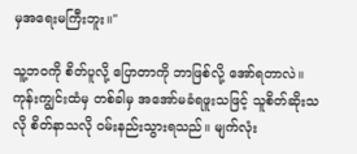မှအရေးမကြီးဘူး။"

သူ့ဘဝကို စိတ်ပူလို့ ပြောတာကို ဘာဖြစ်လို့ အော်ရတာလဲ။ ကုန်းကျွင်းထံမှ တစ်ခါမှ အအော်မခံရဖူးသဖြင့် သူစိတ်ဆိုးသလို စိတ်နာသလို ဝမ်းနည်းသွားရသည်။ မျက်လုံး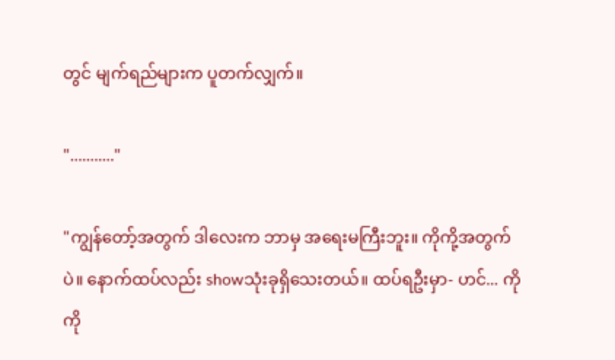တွင် မျက်ရည်များက ပူတက်လျှက်။

"..........."

"ကျွန်တော့်အတွက် ဒါလေးက ဘာမှ အရေးမကြီးဘူး။ ကိုကို့အတွက်ပဲ။ နောက်ထပ်လည်း showသုံးခုရှိသေးတယ်။ ထပ်ရဦးမှာ- ဟင်... ကိုကို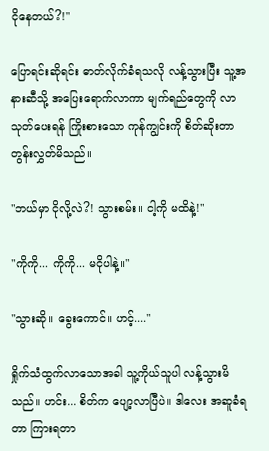ငိုနေတယ်?!"

ပြောရင်းဆိုရင်း ဓာတ်လိုက်ခံရသလို လန့်သွားပြီး သူ့အနားဆီသို့ အပြေးရောက်လာကာ မျက်ရည်တွေကို လာသုတ်ပေးရန် ကြိုးစားသော ကုန်ကျွင်းကို စိတ်ဆိုးတာ တွန်းလွှတ်မိသည်။

"ဘယ်မှာ ငိုလို့လဲ?! သွားစမ်း။ ငါ့ကို မထိနဲ့!"

"ကိုကို... ကိုကို... မငိုပါနဲ့။"

"သွားဆို။ ခွေးကောင်။ ဟင့်...."

ရှိုက်သံထွက်လာသောအခါ သူ့ကိုယ်သူပါ လန့်သွားမိသည်။ ဟင်း... စိတ်က ပျော့လာပြီပဲ။ ဒါလေး အဆူခံရတာ ကြားရတာ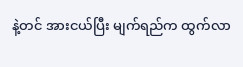နဲ့တင် အားငယ်ပြီး မျက်ရည်က ထွက်လာ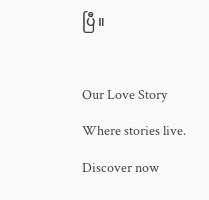ပြီ။

Our Love Story Where stories live. Discover now